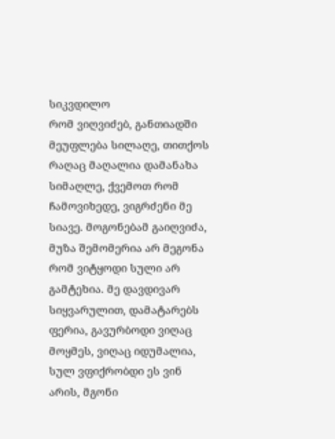სიკვდილო
რომ ვიღვიძებ, განთიადში მეუფლება სილაღე, თითქოს რაღაც მაღალია დამანახა სიმაღლე, ქვემოთ რომ ჩამოვიხედე, ვიგრძენი მე სიავე. მოგონებამ გაიღვიძა, მუზა შემომერია არ მეგონა რომ ვიტყოდი სული არ გამტეხია. მე დავდივარ სიყვარულით, დამატარებს ფერია, გავურბოდი ვიღაც მოყმეს, ვიღაც იდუმალია, სულ ვფიქრობდი ეს ვინ არის, მგონი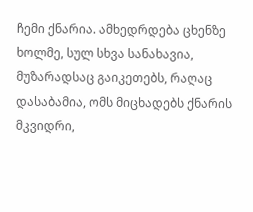ჩემი ქნარია. ამხედრდება ცხენზე ხოლმე, სულ სხვა სანახავია, მუზარადსაც გაიკეთებს, რაღაც დასაბამია, ომს მიცხადებს ქნარის მკვიდრი,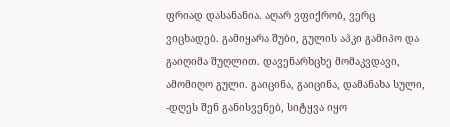ფრიად დასანანია. აღარ ვფიქრობ, ვერც ვიცხადებ. გამიყარა შუბი, გულის აპკი გამიპო და გაიღიმა შუღლით. დავენარხცხე მომაკვდავი, ამომიღო გული. გაიცინა, გაიცინა, დამანახა სული, -დღეს შენ განისვენებ, სიტყვა იყო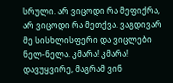სრული. არ ვიცოდი რა მეფიქრა, არ ვიცოდი რა მეთქვა. ვაგდივარ მე სისხლისფერი და ვიცლები ნელ-ნელა. კმარა! კმარა! დავუყვირე, მაგრამ ვინ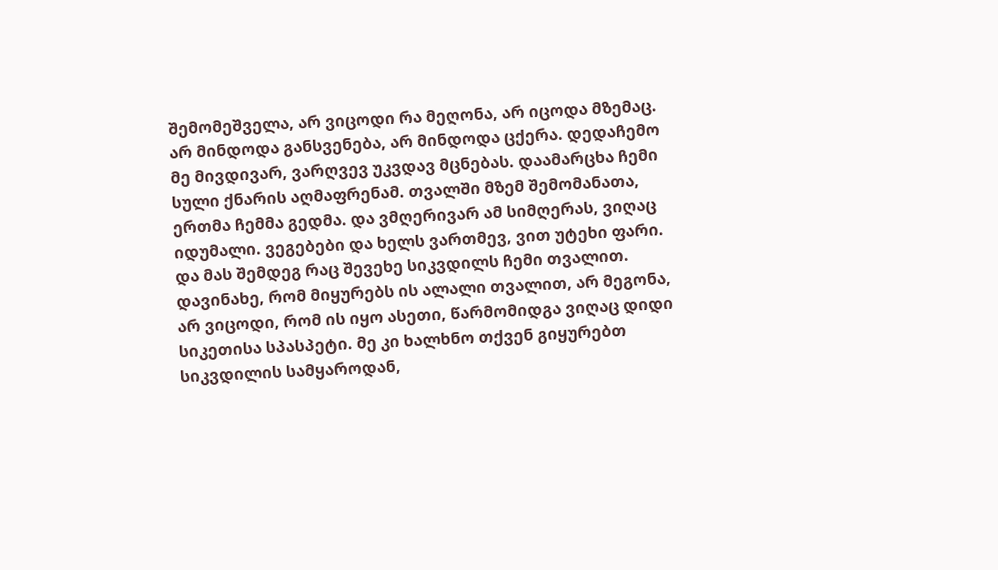შემომეშველა, არ ვიცოდი რა მეღონა, არ იცოდა მზემაც. არ მინდოდა განსვენება, არ მინდოდა ცქერა. დედაჩემო მე მივდივარ, ვარღვევ უკვდავ მცნებას. დაამარცხა ჩემი სული ქნარის აღმაფრენამ. თვალში მზემ შემომანათა, ერთმა ჩემმა გედმა. და ვმღერივარ ამ სიმღერას, ვიღაც იდუმალი. ვეგებები და ხელს ვართმევ, ვით უტეხი ფარი. და მას შემდეგ რაც შევეხე სიკვდილს ჩემი თვალით. დავინახე, რომ მიყურებს ის ალალი თვალით, არ მეგონა, არ ვიცოდი, რომ ის იყო ასეთი, წარმომიდგა ვიღაც დიდი სიკეთისა სპასპეტი. მე კი ხალხნო თქვენ გიყურებთ სიკვდილის სამყაროდან,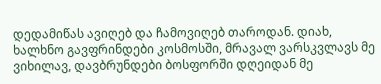დედამიწას ავიღებ და ჩამოვიღებ თაროდან. დიახ, ხალხნო გავფრინდები კოსმოსში, მრავალ ვარსკვლავს მე ვიხილავ, დავბრუნდები ბოსფორში დღეიდან მე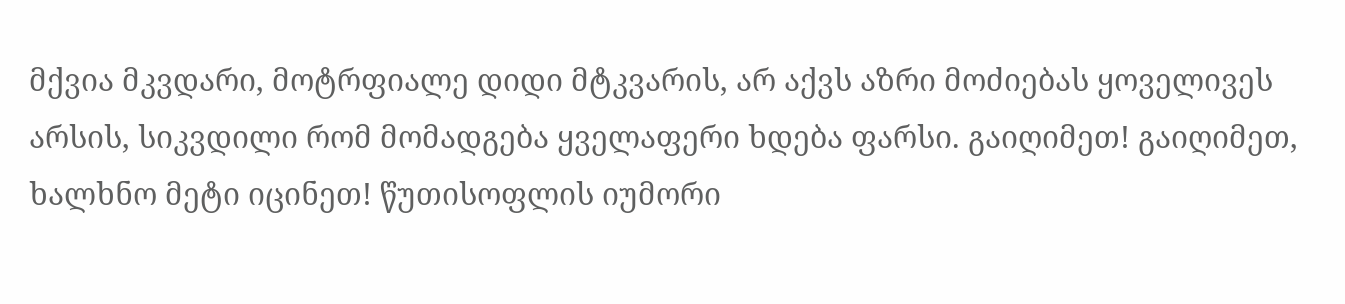მქვია მკვდარი, მოტრფიალე დიდი მტკვარის, არ აქვს აზრი მოძიებას ყოველივეს არსის, სიკვდილი რომ მომადგება ყველაფერი ხდება ფარსი. გაიღიმეთ! გაიღიმეთ, ხალხნო მეტი იცინეთ! წუთისოფლის იუმორი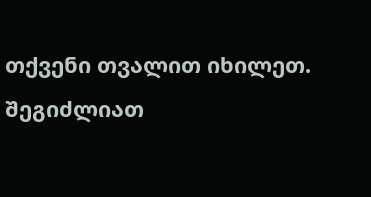თქვენი თვალით იხილეთ.
შეგიძლიათ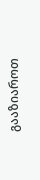გააზიაროთ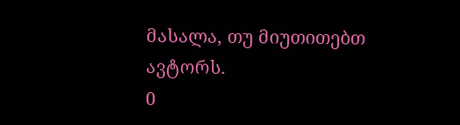მასალა, თუ მიუთითებთ ავტორს.
0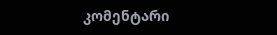კომენტარი